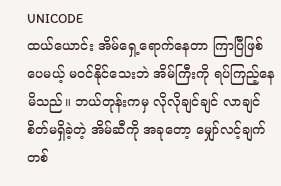UNICODE
ထယ်ယောင်း အိမ်ရှေ့ရောက်နေတာ ကြာပြီဖြစ်ပေမယ့် မ၀င်နိုင်သေးဘဲ အိမ်ကြီးကို ရပ်ကြည့်နေမိသည်။ ဘယ်တုန်းကမှ လိုလိုချင်ချင် လာချင်စိတ်မရှိခဲ့တဲ့ အိမ်ဆီကို အခုတော့ မျှော်လင့်ချက်တစ်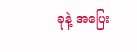ခုနဲ့ အပြေး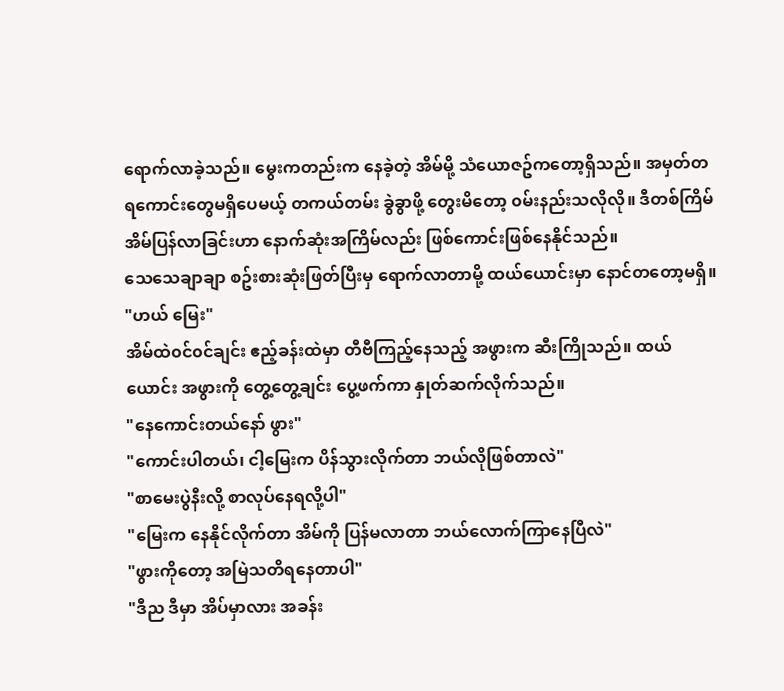ရောက်လာခဲ့သည်။ မွေးကတည်းက နေခဲ့တဲ့ အိမ်မို့ သံယောဇဥ်ကတော့ရှိသည်။ အမှတ်တရကောင်းတွေမရှိပေမယ့် တကယ်တမ်း ခွဲခွာဖို့ တွေးမိတော့ ၀မ်းနည်းသလိုလို။ ဒီတစ်ကြိမ် အိမ်ပြန်လာခြင်းဟာ နောက်ဆုံးအကြိမ်လည်း ဖြစ်ကောင်းဖြစ်နေနိုင်သည်။
သေသေချာချာ စဥ်းစားဆုံးဖြတ်ပြီးမှ ရောက်လာတာမို့ ထယ်ယောင်းမှာ နောင်တတော့မရှိ။
"ဟယ် မြေး"
အိမ်ထဲ၀င်၀င်ချင်း ဧည့်ခန်းထဲမှာ တီဗီကြည့်နေသည့် အဖွားက ဆီးကြိုသည်။ ထယ်ယောင်း အဖွားကို တွေ့တွေ့ချင်း ပွေ့ဖက်ကာ နှုတ်ဆက်လိုက်သည်။
"နေကောင်းတယ်နော် ဖွား"
"ကောင်းပါတယ်၊ ငါ့မြေးက ပိန်သွားလိုက်တာ ဘယ်လိုဖြစ်တာလဲ"
"စာမေးပွဲနီးလို့ စာလုပ်နေရလို့ပါ"
"မြေးက နေနိုင်လိုက်တာ အိမ်ကို ပြန်မလာတာ ဘယ်လောက်ကြာနေပြီလဲ"
"ဖွားကိုတော့ အမြဲသတိရနေတာပါ"
"ဒီည ဒီမှာ အိပ်မှာလား အခန်း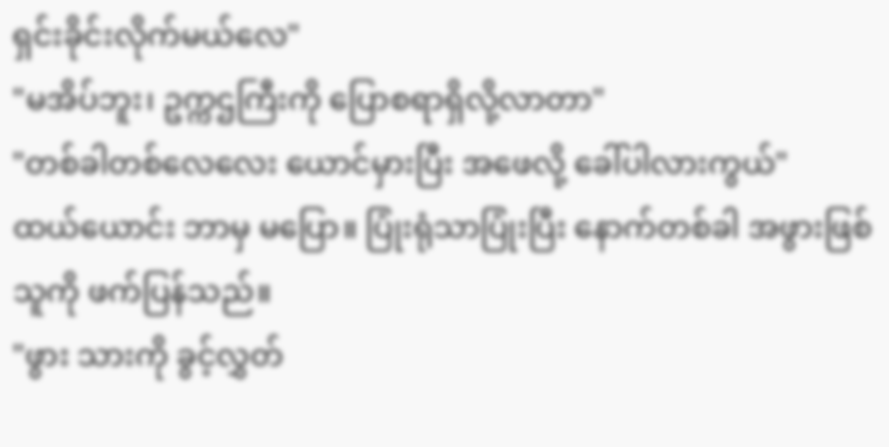ရှင်းခိုင်းလိုက်မယ်လေ"
"မအိပ်ဘူး၊ ဥက္ကဌကြီးကို ပြောစရာရှိလို့လာတာ"
"တစ်ခါတစ်လေလေး ယောင်မှားပြီး အဖေလို့ ခေါ်ပါလားကွယ်"
ထယ်ယောင်း ဘာမှ မပြော။ ပြုံးရုံသာပြုံးပြီး နောက်တစ်ခါ အဖွားဖြစ်သူကို ဖက်ပြန်သည်။
"ဖွား သားကို ခွင့်လွှတ်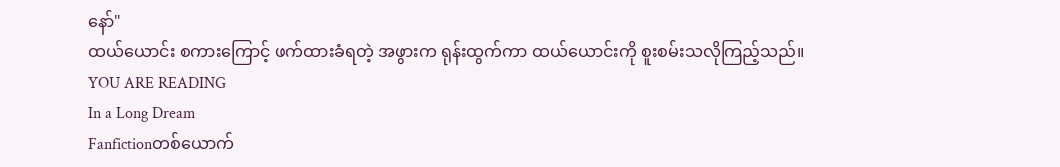နော်"
ထယ်ယောင်း စကားကြောင့် ဖက်ထားခံရတဲ့ အဖွားက ရုန်းထွက်ကာ ထယ်ယောင်းကို စူးစမ်းသလိုကြည့်သည်။
YOU ARE READING
In a Long Dream
Fanfictionတစ်ယောက်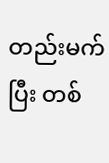တည်းမက်ပြီး တစ်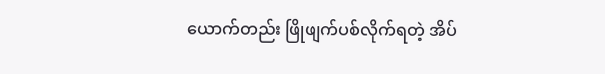ယောက်တည်း ဖြိုဖျက်ပစ်လိုက်ရတဲ့ အိပ်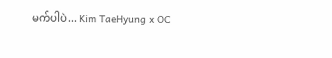မက်ပါပဲ... Kim TaeHyung x OC